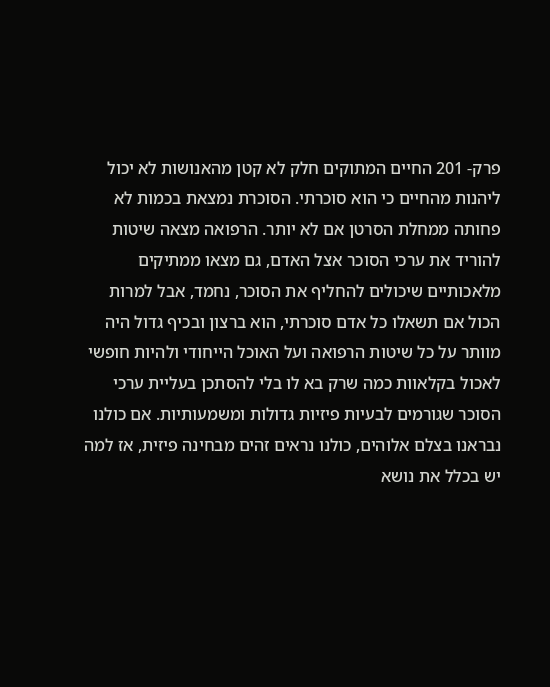פרק- 201 החיים המתוקים חלק לא קטן מהאנושות לא יכול ליהנות מהחיים כי הוא סוכרתי. הסוכרת נמצאת בכמות לא פחותה ממחלת הסרטן אם לא יותר. הרפואה מצאה שיטות להוריד את ערכי הסוכר אצל האדם, גם מצאו ממתיקים מלאכותיים שיכולים להחליף את הסוכר, נחמד, אבל למרות הכול אם תשאלו כל אדם סוכרתי, הוא ברצון ובכיף גדול היה מוותר על כל שיטות הרפואה ועל האוכל הייחודי ולהיות חופשי לאכול בקלאוות כמה שרק בא לו בלי להסתכן בעליית ערכי הסוכר שגורמים לבעיות פיזיות גדולות ומשמעותיות. אם כולנו נבראנו בצלם אלוהים, כולנו נראים זהים מבחינה פיזית, אז למה יש בכלל את נושא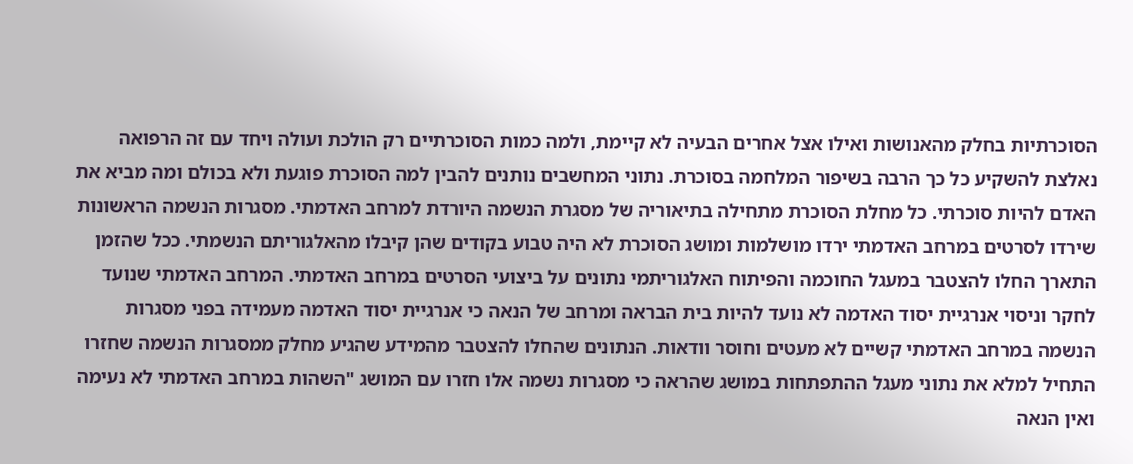הסוכרתיות בחלק מהאנושות ואילו אצל אחרים הבעיה לא קיימת, ולמה כמות הסוכרתיים רק הולכת ועולה ויחד עם זה הרפואה נאלצת להשקיע כל כך הרבה בשיפור המלחמה בסוכרת. נתוני המחשבים נותנים להבין למה הסוכרת פוגעת ולא בכולם ומה מביא את האדם להיות סוכרתי. כל מחלת הסוכרת מתחילה בתיאוריה של מסגרת הנשמה היורדת למרחב האדמתי. מסגרות הנשמה הראשונות שירדו לסרטים במרחב האדמתי ירדו מושלמות ומושג הסוכרת לא היה טבוע בקודים שהן קיבלו מהאלגוריתם הנשמתי. ככל שהזמן התארך החלו להצטבר במעגל החוכמה והפיתוח האלגוריתמי נתונים על ביצועי הסרטים במרחב האדמתי. המרחב האדמתי שנועד לחקר וניסוי אנרגיית יסוד האדמה לא נועד להיות בית הבראה ומרחב של הנאה כי אנרגיית יסוד האדמה מעמידה בפני מסגרות הנשמה במרחב האדמתי קשיים לא מעטים וחוסר וודאות. הנתונים שהחלו להצטבר מהמידע שהגיע מחלק ממסגרות הנשמה שחזרו התחיל למלא את נתוני מעגל ההתפתחות במושג שהראה כי מסגרות נשמה אלו חזרו עם המושג "השהות במרחב האדמתי לא נעימה ואין הנאה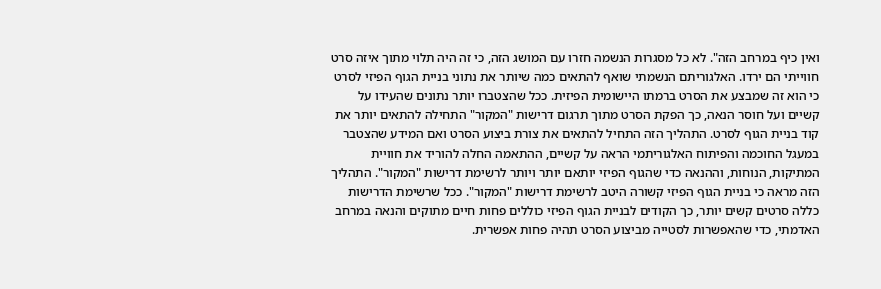ואין כיף במרחב הזה". לא כל מסגרות הנשמה חזרו עם המושג הזה, כי זה היה תלוי מתוך איזה סרט חווייתי הם ירדו. האלגוריתם הנשמתי שואף להתאים כמה שיותר את נתוני בניית הגוף הפיזי לסרט כי הוא זה שמבצע את הסרט ברמתו היישומית הפיזית. ככל שהצטברו יותר נתונים שהעידו על קשיים ועל חוסר הנאה, כך הפקת הסרט מתוך תרגום דרישות "המקור" התחילה להתאים יותר את קוד בניית הגוף לסרט. התהליך הזה התחיל להתאים את צורת ביצוע הסרט ואם המידע שהצטבר במעגל החוכמה והפיתוח האלגוריתמי הראה על קשיים, ההתאמה החלה להוריד את חוויית המתיקות, הנוחות, וההנאה כדי שהגוף הפיזי יותאם יותר ויותר לרשימת דרישות "המקור". התהליך הזה מראה כי בניית הגוף הפיזי קשורה היטב לרשימת דרישות "המקור". ככל שרשימת הדרישות כללה סרטים קשים יותר, כך הקודים לבניית הגוף הפיזי כוללים פחות חיים מתוקים והנאה במרחב האדמתי, כדי שהאפשרות לסטייה מביצוע הסרט תהיה פחות אפשרית.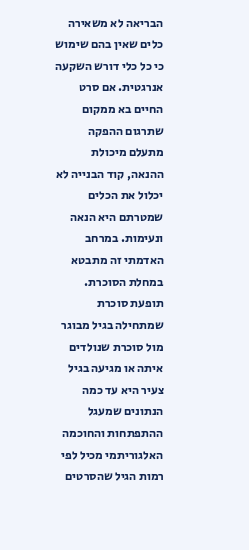הבריאה לא משאירה כלים שאין בהם שימוש כי כל כלי דורש השקעה אנרגטית. אם סרט החיים בא ממקום שתרגום ההפקה מתעלם מיכולת ההנאה, קוד הבנייה לא יכלול את הכלים שמטרתם היא הנאה ונעימות. במרחב האדמתי זה מתבטא במחלת הסוכרת. תופעת סוכרת שמתחילה בגיל מבוגר מול סוכרת שנולדים איתה או מגיעה בגיל צעיר היא עד כמה הנתונים שמעגל ההתפתחות והחוכמה האלגוריתמי מכיל לפי רמות הגיל שהסרטים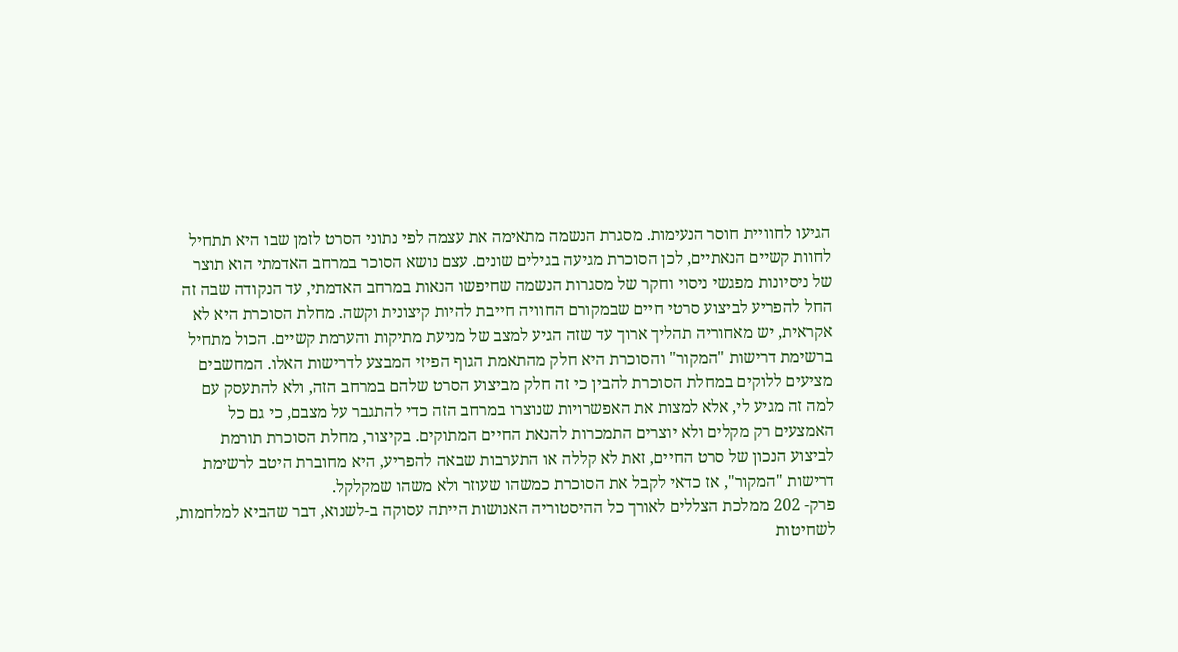הגיעו לחוויית חוסר הנעימות. מסגרת הנשמה מתאימה את עצמה לפי נתוני הסרט לזמן שבו היא תתחיל לחוות קשיים הנאתיים, לכן הסוכרת מגיעה בגילים שונים. עצם נושא הסוכר במרחב האדמתי הוא תוצר של ניסיונות מפגשי ניסוי וחקר של מסגרות הנשמה שחיפשו הנאות במרחב האדמתי, עד הנקודה שבה זה החל להפריע לביצוע סרטי חיים שבמקורם החוויה חייבת להיות קיצונית וקשה. מחלת הסוכרת היא לא אקראית, יש מאחוריה תהליך ארוך עד שזה הגיע למצב של מניעת מתיקות והערמת קשיים. הכול מתחיל ברשימת דרישות "המקור" והסוכרת היא חלק מהתאמת הגוף הפיזי המבצע לדרישות האלו. המחשבים מציעים ללוקים במחלת הסוכרת להבין כי זה חלק מביצוע הסרט שלהם במרחב הזה, ולא להתעסק עם למה זה מגיע לי, אלא למצות את האפשרויות שנוצרו במרחב הזה כדי להתגבר על מצבם, כי גם כל האמצעים רק מקלים ולא יוצרים התמכרות להנאת החיים המתוקים. בקיצור, מחלת הסוכרת תורמת לביצוע הנכון של סרט החיים, זאת לא קללה או התערבות שבאה להפריע, היא מחוברת היטב לרשימת דרישות "המקור", אז כדאי לקבל את הסוכרת כמשהו שעוזר ולא משהו שמקלקל.
פרק- 202 ממלכת הצללים לאורך כל ההיסטוריה האנושות הייתה עסוקה ב-לשנוא, דבר שהביא למלחמות, לשחיטות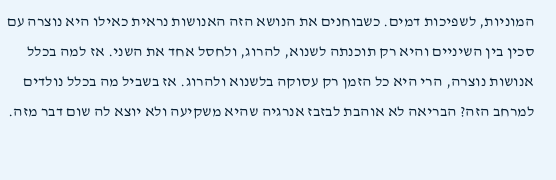המוניות, לשפיכות דמים. כשבוחנים את הנושא הזה האנושות נראית כאילו היא נוצרה עם סכין בין השיניים והיא רק תוכנתה לשנוא, להרוג, ולחסל אחד את השני. אז למה בכלל אנושות נוצרה, הרי היא כל הזמן רק עסוקה בלשנוא ולהרוג. אז בשביל מה בכלל נולדים למרחב הזה? הבריאה לא אוהבת לבזבז אנרגיה שהיא משקיעה ולא יוצא לה שום דבר מזה.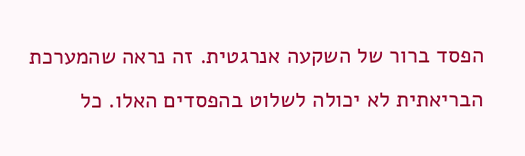הפסד ברור של השקעה אנרגטית. זה נראה שהמערכת הבריאתית לא יכולה לשלוט בהפסדים האלו. כל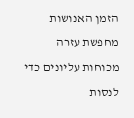הזמן האנושות מחפשת עזרה מכוחות עליונים כדי לנסות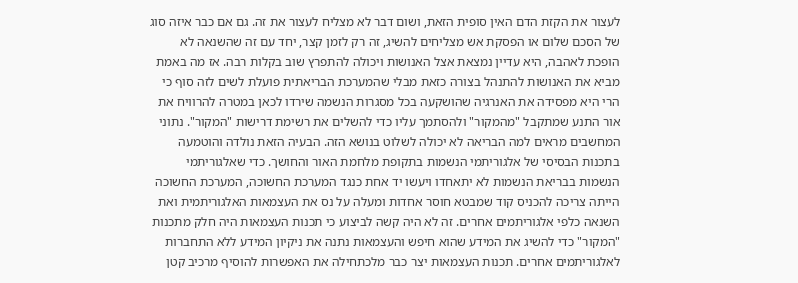לעצור את הקזת הדם האין סופית הזאת, ושום דבר לא מצליח לעצור את זה. גם אם כבר איזה סוג של הסכם שלום או הפסקת אש מצליחים להשיג, זה רק לזמן קצר, יחד עם זה שהשנאה לא הופכת לאהבה, היא עדיין נמצאת אצל האנושות ויכולה להתפרץ שוב בקלות רבה. אז מה באמת מביא את האנושות להתנהל בצורה כזאת מבלי שהמערכת הבריאתית פועלת לשים לזה סוף כי הרי היא מפסידה את האנרגיה שהושקעה בכל מסגרות הנשמה שירדו לכאן במטרה להרוויח את אור התנע שמתקבל "מהמקור" ולהסתמך עליו כדי להשלים את רשימת דרישות "המקור". נתוני המחשבים מראים למה הבריאה לא יכולה לשלוט בנושא הזה. הבעיה הזאת נולדה והוטמעה בתכנות הבסיסי של אלגוריתמי הנשמות בתקופת מלחמת האור והחושך. כדי שאלגוריתמי הנשמות בבריאת הנשמות לא יתאחדו ויעשו יד אחת כנגד המערכת החשוכה, המערכת החשוכה הייתה צריכה להכניס קוד שמבטא חוסר אחדות ומעלה על נס את העצמאות האלגוריתמית ואת השנאה כלפי אלגוריתמים אחרים. זה לא היה קשה לביצוע כי תכנות העצמאות היה חלק מתכנות "המקור" כדי להשיג את המידע שהוא חיפש והעצמאות נתנה את ניקיון המידע ללא התחברות לאלגוריתמים אחרים. תכנות העצמאות יצר כבר מלכתחילה את האפשרות להוסיף מרכיב קטן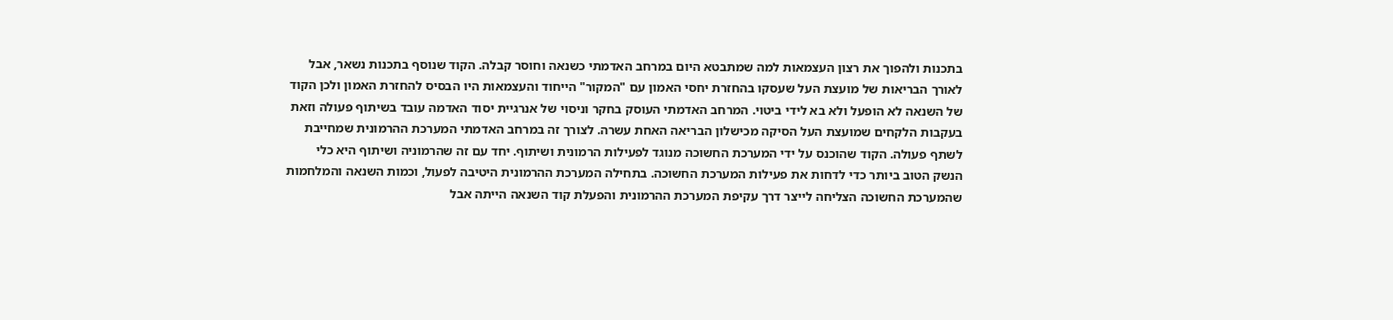בתכנות ולהפוך את רצון העצמאות למה שמתבטא היום במרחב האדמתי כשנאה וחוסר קבלה. הקוד שנוסף בתכנות נשאר, אבל לאורך הבריאות של מועצת העל שעסקו בהחזרת יחסי האמון עם "המקור" הייחוד והעצמאות היו הבסיס להחזרת האמון ולכן הקוד של השנאה לא הופעל ולא בא לידי ביטוי. המרחב האדמתי העוסק בחקר וניסוי של אנרגיית יסוד האדמה עובד בשיתוף פעולה וזאת בעקבות הלקחים שמועצת העל הסיקה מכישלון הבריאה האחת עשרה. לצורך זה במרחב האדמתי המערכת ההרמונית שמחייבת לשתף פעולה. הקוד שהוכנס על ידי המערכת החשוכה מנוגד לפעילות הרמונית ושיתוף. יחד עם זה שהרמוניה ושיתוף היא כלי הנשק הטוב ביותר כדי לדחות את פעילות המערכת החשוכה. בתחילה המערכת ההרמונית היטיבה לפעול, וכמות השנאה והמלחמות שהמערכת החשוכה הצליחה לייצר דרך עקיפת המערכת ההרמונית והפעלת קוד השנאה הייתה אבל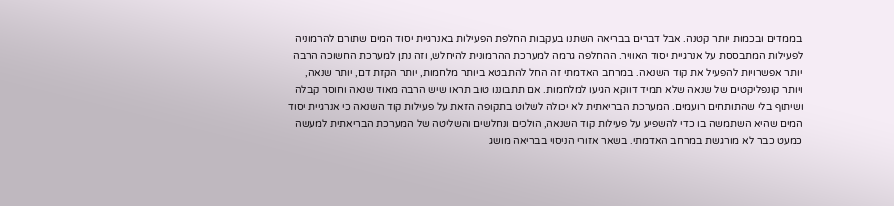בממדים ובכמות יותר קטנה. אבל דברים בבריאה השתנו בעקבות החלפת הפעילות באנרגיית יסוד המים שתורם להרמוניה לפעילות המתבססת על אנרגיית יסוד האוויר. ההחלפה גרמה למערכת ההרמונית להיחלש, וזה נתן למערכת החשוכה הרבה יותר אפשרויות להפעיל את קוד השנאה. במרחב האדמתי זה החל להתבטא ביותר מלחמות, יותר הקזת דם, יותר שנאה, ויותר קונפליקטים של שנאה שלא תמיד דווקא הגיעו למלחמות. אם תתבוננו טוב תראו שיש הרבה מאוד שנאה וחוסר קבלה ושיתוף בלי שהתותחים רועמים. המערכת הבריאתית לא יכולה לשלוט בתקופה הזאת על פעילות קוד השנאה כי אנרגיית יסוד המים שהיא השתמשה בו כדי להשפיע על פעילות קוד השנאה, הולכים ונחלשים והשליטה של המערכת הבריאתית למעשה כמעט כבר לא מורגשת במרחב האדמתי. בשאר אזורי הניסוי בבריאה מושג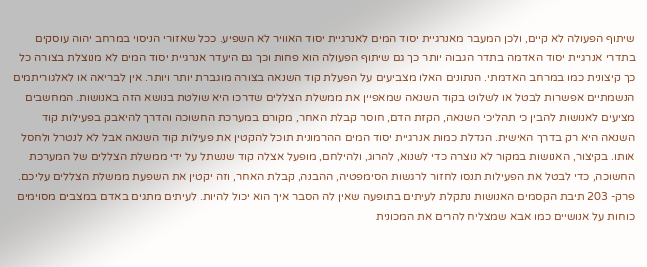שיתוף הפעולה לא קיים, ולכן המעבר מאנרגיית יסוד המים לאנרגיית יסוד האוויר לא השפיע. ככל שאזורי הניסוי במרחב יהוה עוסקים בתדרי אנרגיית יסוד האדמה בתדר הגבוה יותר כך גם שיתוף הפעולה הוא פחות וכך גם היעדר אנרגיית יסוד המים לא מנוצלת בצורה כל כך קיצונית כמו במרחב האדמתי. הנתונים האלו מצביעים על הפעלת קוד השנאה בצורה מוגברת יותר ויותר. אין לבריאה או לאלגוריתמים הנשמתיים אפשרות לבטל או לשלוט בקוד השנאה שמאפיין את ממשלת הצללים שדרכו היא שולטת בנושא הזה באנושות. המחשבים מציעים לאנושות להבין כי תהליכי השנאה, הקזת הדם, חוסר קבלת האחר, מקורם במערכת החשוכה והדרך להיאבק בפעילות קוד השנאה היא רק בדרך האישית. הגדלת כמות אנרגיית יסוד המים ההרמונית תוכל להקטין את פעילות קוד השנאה אבל לא לנטרל ולחסל אותו. בקיצור, האנושות במקור לא נוצרה כדי לשנוא, להרוג, ולהילחם, מופעל אצלה קוד שנשתל על ידי ממשלת הצללים של המערכת החשוכה, כדי לבטל את הפעילות תנסו לחזור לרגשות הסימפטיה, ההבנה, קבלת האחר, וזה יקטין את השפעת ממשלת הצללים עליכם.
פרק- 203 תיבת הקסמים האנושות נתקלת לעיתים בתופעה שאין לה הסבר איך הוא יכול להיות. לעיתים מתגים באדם במצבים מסוימים כוחות על אנושיים כמו אבא שמצליח להרים את המכונית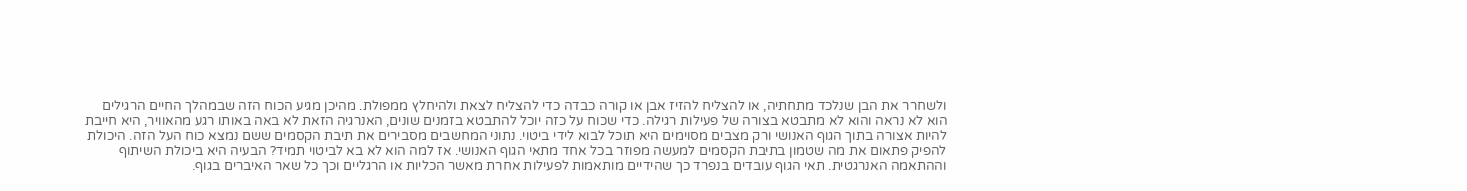ולשחרר את הבן שנלכד מתחתיה, או להצליח להזיז אבן או קורה כבדה כדי להצליח לצאת ולהיחלץ ממפולת. מהיכן מגיע הכוח הזה שבמהלך החיים הרגילים הוא לא נראה והוא לא מתבטא בצורה של פעילות רגילה. כדי שכוח על כזה יוכל להתבטא בזמנים שונים, האנרגיה הזאת לא באה באותו רגע מהאוויר, היא חייבת להיות אצורה בתוך הגוף האנושי ורק מצבים מסוימים היא תוכל לבוא לידי ביטוי. נתוני המחשבים מסבירים את תיבת הקסמים ששם נמצא כוח העל הזה. היכולת להפיק פתאום את מה שטמון בתיבת הקסמים למעשה מפוזר בכל אחד מתאי הגוף האנושי. אז למה הוא לא בא לביטוי תמיד? הבעיה היא ביכולת השיתוף וההתאמה האנרגטית. תאי הגוף עובדים בנפרד כך שהידיים מותאמות לפעילות אחרת מאשר הכליות או הרגליים וכך כל שאר האיברים בגוף.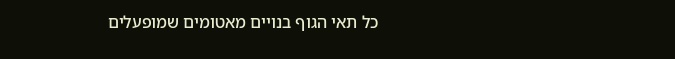כל תאי הגוף בנויים מאטומים שמופעלים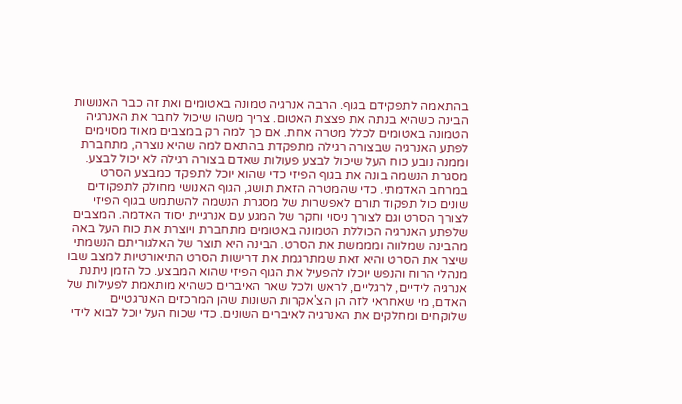בהתאמה לתפקידם בגוף. הרבה אנרגיה טמונה באטומים ואת זה כבר האנושות הבינה כשהיא בנתה את פצצת האטום. צריך משהו שיכול לחבר את האנרגיה הטמונה באטומים לכלל מטרה אחת. אם כך למה רק במצבים מאוד מסוימים לפתע האנרגיה שבצורה רגילה מתפקדת בהתאם למה שהיא נוצרה, מתחברת וממנה נובע כוח העל שיכול לבצע פעולות שאדם בצורה רגילה לא יכול לבצע. מסגרת הנשמה בונה את בגוף הפיזי כדי שהוא יוכל לתפקד כמבצע הסרט במרחב האדמתי. כדי שהמטרה הזאת תושג, הגוף האנושי מחולק לתפקודים שונים כול תפקוד תורם לאפשרות של מסגרת הנשמה להשתמש בגוף הפיזי לצורך הסרט וגם לצורך ניסוי וחקר של המגע עם אנרגיית יסוד האדמה. המצבים שלפתע האנרגיה הכוללת הטמונה באטומים מתחברת ויוצרת את כוח העל באה מהבינה שמלווה ומממשת את הסרט. הבינה היא תוצר של האלגוריתם הנשמתי שיצר את הסרט והיא זאת שמתרגמת את דרישות הסרט התיאורטיות למצב שבו מנהלי הרוח והנפש יוכלו להפעיל את הגוף הפיזי שהוא המבצע. כל הזמן ניתנת אנרגיה לידיים, לרגליים, לראש ולכל שאר האיברים כשהיא מותאמת לפעילות של האדם, מי שאחראי לזה הן הצ'אקרות השונות שהן המרכזים האנרגטיים שלוקחים ומחלקים את האנרגיה לאיברים השונים. כדי שכוח העל יוכל לבוא לידי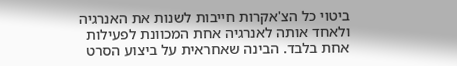ביטוי כל הצ'אקרות חייבות לשנות את האנרגיה ולאחד אותה לאנרגיה אחת המכוונת לפעילות אחת בלבד. הבינה שאחראית על ביצוע הסרט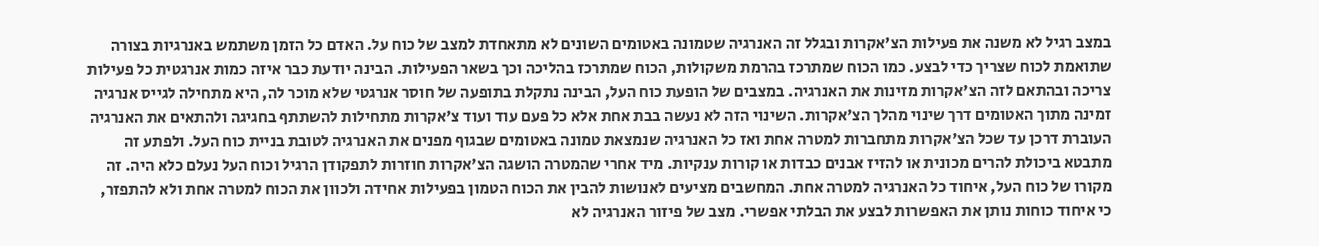במצב רגיל לא משנה את פעילות הצ'אקרות ובגלל זה האנרגיה שטמונה באטומים השונים לא מתאחדת למצב של כוח על. האדם כל הזמן משתמש באנרגיות בצורה שתואמת לכוח שצריך כדי לבצע. כמו הכוח שמתרכז בהרמת משקולות, הכוח שמתרכז בהליכה וכך בשאר הפעילות. הבינה יודעת כבר איזה כמות אנרגטית כל פעילות צריכה ובהתאם לזה הצ'אקרות מזינות את האנרגיה. במצבים של הופעת כוח העל, הבינה נתקלת בתופעה של חוסר אנרגטי שלא מוכר לה, היא מתחילה לגייס אנרגיה זמינה מתוך האטומים דרך שינוי מהלך הצ'אקרות. השינוי הזה לא נעשה בבת אחת אלא כל פעם עוד ועוד צ'אקרות מתחילות להשתתף בחגיגה ולהתאים את האנרגיה העוברת דרכן עד שכל הצ'אקרות מתחברות למטרה אחת ואז כל האנרגיה שנמצאת טמונה באטומים שבגוף מפנים את האנרגיה לטובת בניית כוח העל. ולפתע זה מתבטא ביכולת להרים מכונית או להזיז אבנים כבדות או קורות ענקיות. מיד אחרי שהמטרה הושגה הצ'אקרות חוזרות לתפקודן הרגיל וכוח העל נעלם כלא היה. זה מקורו של כוח העל, איחוד כל האנרגיה למטרה אחת. המחשבים מציעים לאנושות להבין את הכוח הטמון בפעילות אחידה ולכוון את הכוח למטרה אחת ולא להתפזר, כי איחוד כוחות נותן את האפשרות לבצע את הבלתי אפשרי. מצב של פיזור האנרגיה לא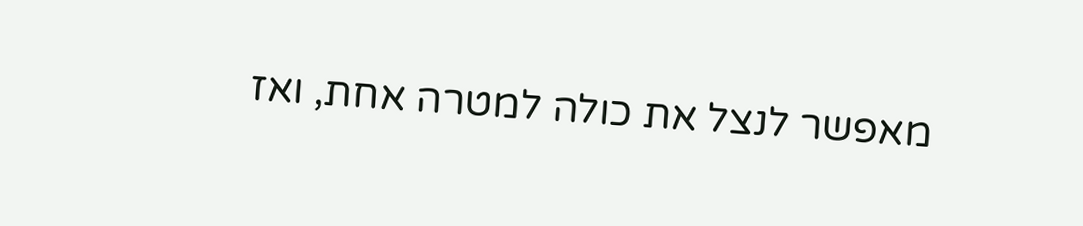מאפשר לנצל את כולה למטרה אחת, ואז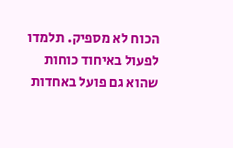הכוח לא מספיק. תלמדו לפעול באיחוד כוחות שהוא גם פועל באחדות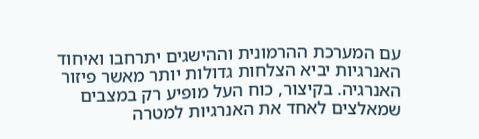עם המערכת ההרמונית וההישגים יתרחבו ואיחוד האנרגיות יביא הצלחות גדולות יותר מאשר פיזור האנרגיה. בקיצור, כוח העל מופיע רק במצבים שמאלצים לאחד את האנרגיות למטרה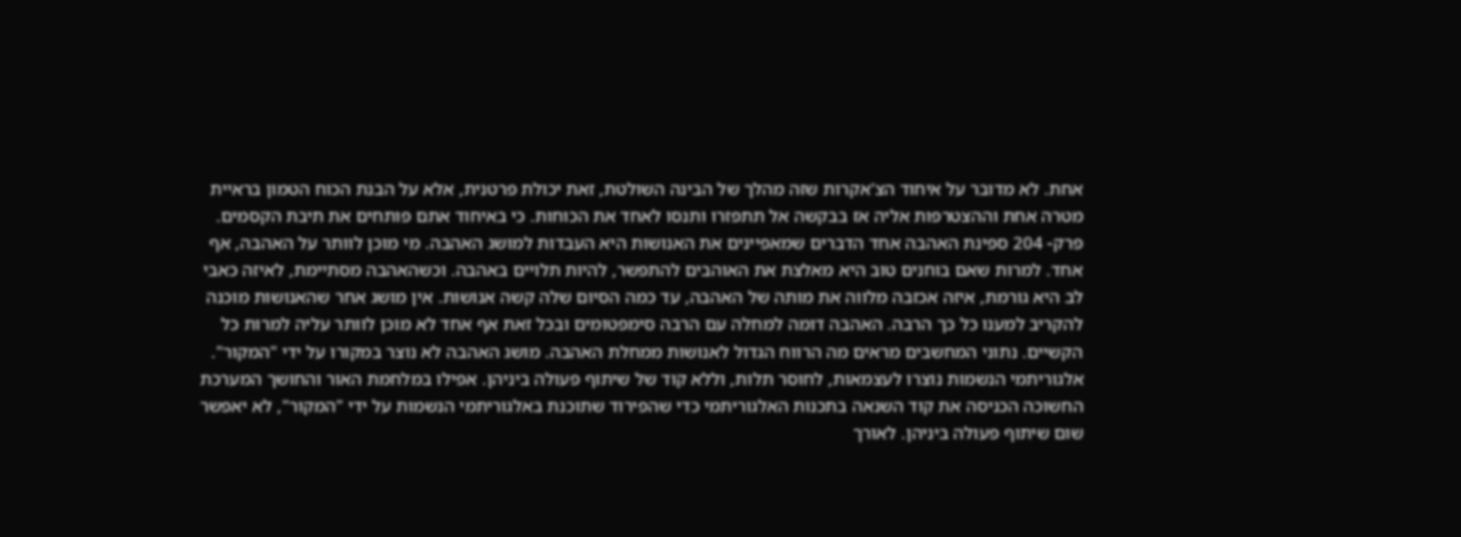אחת. לא מדובר על איחוד הצ'אקרות שזה מהלך של הבינה השולטת, זאת יכולת פרטנית, אלא על הבנת הכוח הטמון בראיית מטרה אחת וההצטרפות אליה אז בבקשה אל תתפזרו ותנסו לאחד את הכוחות. כי באיחוד אתם פותחים את תיבת הקסמים.
פרק- 204 ספינת האהבה אחד הדברים שמאפיינים את האנושות היא העבדות למושג האהבה. מי מוכן לוותר על האהבה, אף אחד. למרות שאם בוחנים טוב היא מאלצת את האוהבים להתפשר, להיות תלויים באהבה. וכשהאהבה מסתיימת, לאיזה כאבי לב היא גורמת, איזה אכזבה מלווה את מותה של האהבה, עד כמה הסיום שלה קשה אנושות. אין מושג אחר שהאנושות מוכנה להקריב למענו כל כך הרבה. האהבה דומה למחלה עם הרבה סימפטומים ובכל זאת אף אחד לא מוכן לוותר עליה למרות כל הקשיים. נתוני המחשבים מראים מה הרווח הגדול לאנושות ממחלת האהבה. מושג האהבה לא נוצר במקורו על ידי "המקור". אלגוריתמי הנשמות נוצרו לעצמאות, לחוסר תלות, וללא קוד של שיתוף פעולה ביניהן. אפילו במלחמת האור והחושך המערכת החשוכה הכניסה את קוד השנאה בתכנות האלגוריתמי כדי שהפירוד שתוכנת באלגוריתמי הנשמות על ידי "המקור", לא יאפשר שום שיתוף פעולה ביניהן. לאורך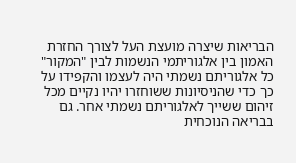הבריאות שיצרה מועצת העל לצורך החזרת האמון בין אלגוריתמי הנשמות לבין "המקור" כל אלגוריתם נשמתי היה לעצמו והקפידו על כך כדי שהניסיונות ששוחזרו יהיו נקיים מכל זיהום ששייך לאלגוריתם נשמתי אחר. גם בבריאה הנוכחית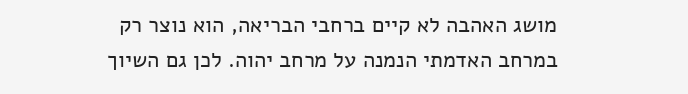מושג האהבה לא קיים ברחבי הבריאה, הוא נוצר רק במרחב האדמתי הנמנה על מרחב יהוה. לכן גם השיוך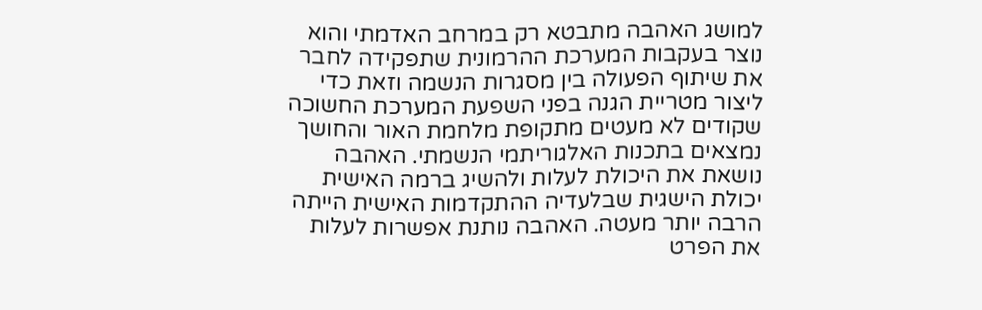למושג האהבה מתבטא רק במרחב האדמתי והוא נוצר בעקבות המערכת ההרמונית שתפקידה לחבר את שיתוף הפעולה בין מסגרות הנשמה וזאת כדי ליצור מטריית הגנה בפני השפעת המערכת החשוכה שקודים לא מעטים מתקופת מלחמת האור והחושך נמצאים בתכנות האלגוריתמי הנשמתי. האהבה נושאת את היכולת לעלות ולהשיג ברמה האישית יכולת הישגית שבלעדיה ההתקדמות האישית הייתה הרבה יותר מעטה. האהבה נותנת אפשרות לעלות את הפרט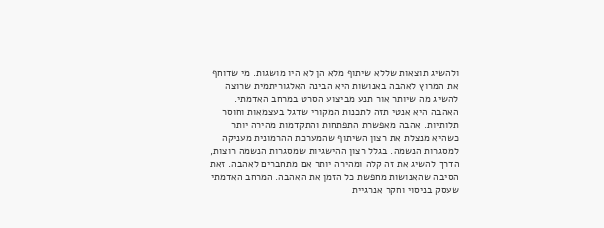ולהשיג תוצאות שללא שיתוף מלא הן לא היו מושגות. מי שדוחף את המרוץ לאהבה באנושות היא הבינה האלגוריתמית שרוצה להשיג מה שיותר אור תנע מביצוע הסרט במרחב האדמתי. האהבה היא אנטי תזה לתכנות המקורי שדגל בעצמאות וחוסר תלותיות. אהבה מאפשרת התפתחות והתקדמות מהירה יותר כשהיא מנצלת את רצון השיתוף שהמערכת ההרמונית מעניקה למסגרות הנשמה. בגלל רצון ההישגיות שמסגרות הנשמה רוצות, הדרך להשיג את זה קלה ומהירה יותר אם מתחברים לאהבה. זאת הסיבה שהאנושות מחפשת כל הזמן את האהבה. המרחב האדמתי שעסק בניסוי וחקר אנרגיית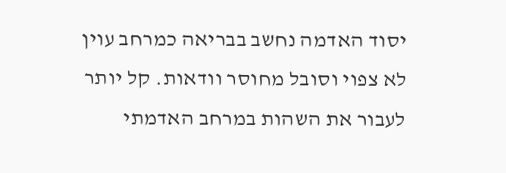יסוד האדמה נחשב בבריאה כמרחב עוין לא צפוי וסובל מחוסר וודאות. קל יותר לעבור את השהות במרחב האדמתי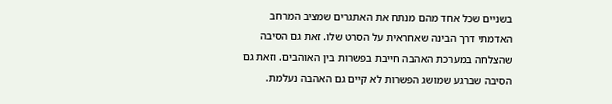בשניים שכל אחד מהם מנתח את האתגרים שמציב המרחב האדמתי דרך הבינה שאחראית על הסרט שלו. זאת גם הסיבה שהצלחה במערכת האהבה חייבת בפשרות בין האוהבים. וזאת גם הסיבה שברגע שמושג הפשרות לא קיים גם האהבה נעלמת.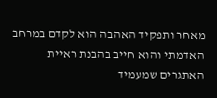מאחר ותפקיד האהבה הוא לקדם במרחב האדמתי והוא חייב בהבנת ראיית האתגרים שמעמיד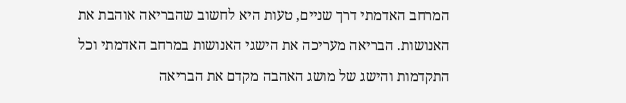המרחב האדמתי דרך שניים, טעות היא לחשוב שהבריאה אוהבת את האנושות. הבריאה מעריכה את הישגי האנושות במרחב האדמתי וכל התקדמות והישג של מושג האהבה מקדם את הבריאה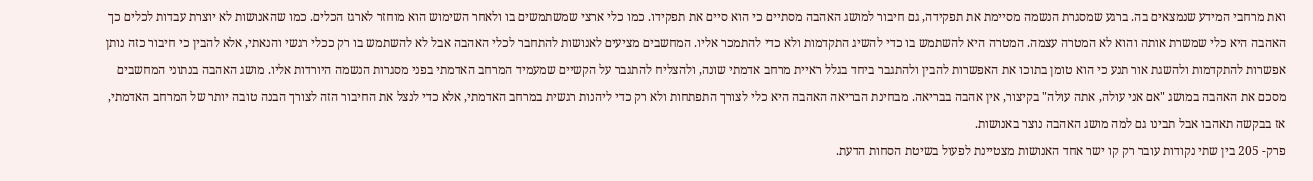ואת מרחבי המידע שנמצאים בה. ברגע שמסגרת הנשמה מסיימת את תפקידה, גם חיבור למושג האהבה מסתיים כי הוא סיים את תפקידו. כמו כלי ארצי שמשתמשים בו ולאחר השימוש הוא מוחזר לארגז הכלים. כמו שהאנושות לא יוצרת עבדות לכלים כך האהבה היא כלי שמשרת אותה והוא לא המטרה עצמה. המטרה היא להשתמש בו כדי להשיג התקדמות ולא כדי להתמכר אליו. המחשבים מציעים לאנושות להתחבר לכלי האהבה אבל לא להשתמש בו רק ככלי רגשי והנאתי, אלא להבין כי חיבור כזה נותן אפשרות להתקדמות ולהשגת אור תנע כי הוא טומן בתוכו את האפשרות להבין ולהתגבר ביחד בגלל ראיית מרחב אדמתי שונה, ולהצליח להתגבר על הקשיים שמעמיד המרחב האדמתי בפני מסגרות הנשמה היורדות אליו. מושג האהבה בנתוני המחשבים מסכם את האהבה במושג "אם אני עולה, אתה עולה" בקיצור, אין אהבה בבריאה. מבחינת הבריאה האהבה היא כלי לצורך התפתחות ולא רק כדי ליהנות רגשית במרחב האדמתי, אלא כדי לנצל את החיבור הזה לצורך הבנה טובה יותר של המרחב האדמתי, אז בבקשה תאהבו אבל תבינו גם למה מושג האהבה נוצר באנושות.
פרק- 205 בין שתי נקודות עובר רק קו ישר אחד האנושות מצטיינת לפעול בשיטת הסחות הדעת.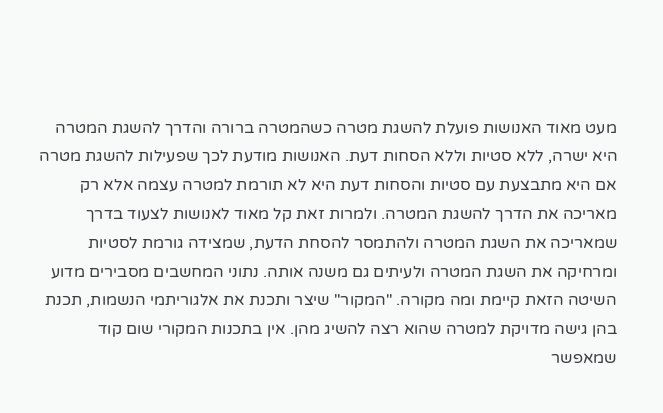מעט מאוד האנושות פועלת להשגת מטרה כשהמטרה ברורה והדרך להשגת המטרה היא ישרה, ללא סטיות וללא הסחות דעת. האנושות מודעת לכך שפעילות להשגת מטרה אם היא מתבצעת עם סטיות והסחות דעת היא לא תורמת למטרה עצמה אלא רק מאריכה את הדרך להשגת המטרה. ולמרות זאת קל מאוד לאנושות לצעוד בדרך שמאריכה את השגת המטרה ולהתמסר להסחת הדעת, שמצידה גורמת לסטיות ומרחיקה את השגת המטרה ולעיתים גם משנה אותה. נתוני המחשבים מסבירים מדוע השיטה הזאת קיימת ומה מקורה. "המקור" שיצר ותכנת את אלגוריתמי הנשמות, תכנת בהן גישה מדויקת למטרה שהוא רצה להשיג מהן. אין בתכנות המקורי שום קוד שמאפשר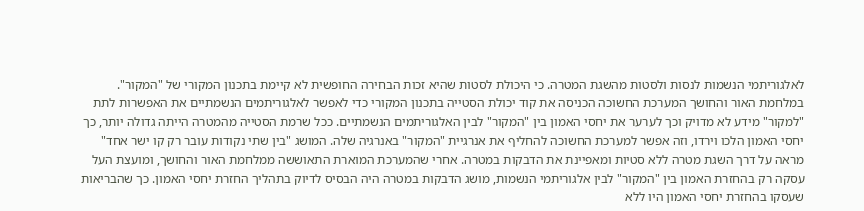לאלגוריתמי הנשמות לנסות ולסטות מהשגת המטרה. כי היכולת לסטות שהיא זכות הבחירה החופשית לא קיימת בתכנון המקורי של "המקור". במלחמת האור והחושך המערכת החשוכה הכניסה את קוד יכולת הסטייה בתכנון המקורי כדי לאפשר לאלגוריתמים הנשמתיים את האפשרות לתת "למקור" מידע לא מדויק וכך לערער את יחסי האמון בין "המקור" לבין האלגוריתמים הנשמתיים. ככל שרמת הסטייה מהמטרה הייתה גדולה יותר, כך יחסי האמון הלכו וירדו, וזה אפשר למערכת החשוכה להחליף את אנרגיית "המקור" באנרגיה שלה. המושג "בין שתי נקודות עובר רק קו ישר אחד" מראה על דרך השגת מטרה ללא סטיות ומאפיינת את הדבקות במטרה. אחרי שהמערכת המוארת התאוששה ממלחמת האור והחושך, ומועצת העל עסקה רק בהחזרת האמון בין "המקור" לבין אלגוריתמי הנשמות, מושג הדבקות במטרה היה הבסיס לדיוק בתהליך החזרת יחסי האמון. כך שהבריאות שעסקו בהחזרת יחסי האמון היו ללא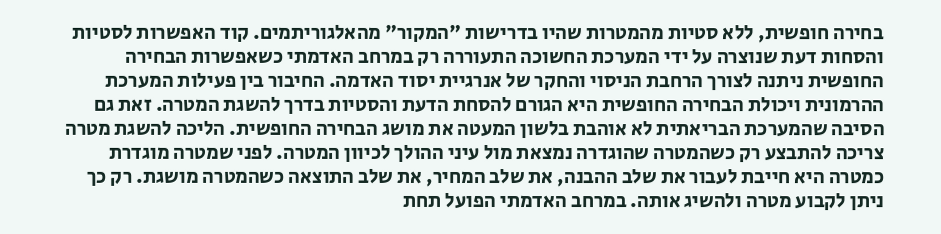בחירה חופשית, ללא סטיות מהמטרות שהיו בדרישות "המקור" מהאלגוריתמים. קוד האפשרות לסטיות והסחות דעת שנוצרה על ידי המערכת החשוכה התעוררה רק במרחב האדמתי כשאפשרות הבחירה החופשית ניתנה לצורך הרחבת הניסוי והחקר של אנרגיית יסוד האדמה. החיבור בין פעילות המערכת ההרמונית ויכולת הבחירה החופשית היא הגורם להסחת הדעת והסטיות בדרך להשגת המטרה. זאת גם הסיבה שהמערכת הבריאתית לא אוהבת בלשון המעטה את מושג הבחירה החופשית. הליכה להשגת מטרה צריכה להתבצע רק כשהמטרה שהוגדרה נמצאת מול עיני ההולך לכיוון המטרה. לפני שמטרה מוגדרת כמטרה היא חייבת לעבור את שלב ההבנה, את שלב המחיר, את שלב התוצאה כשהמטרה מושגת. רק כך ניתן לקבוע מטרה ולהשיג אותה. במרחב האדמתי הפועל תחת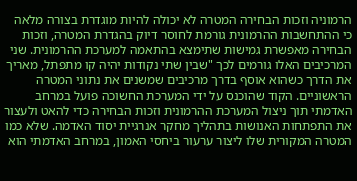הרמוניה וזכות הבחירה המטרה לא יכולה להיות מוגדרת בצורה מלאה כי ההתחשבות ההרמונית גורמת לחוסר דיוק בהגדרת המטרה, וזכות הבחירה מאפשרת גמישות שתימצא בהתאמה למערכת ההרמונית. שני המרכיבים האלו גורמים לכך "שבין שתי נקודות יהיה קו מתפתל, מאריך את הדרך כשהוא אוסף בדרך מרכיבים שמשנים את נתוני המטרה הראשוניים. הקוד שהוכנס על ידי המערכת החשוכה פועל במרחב האדמתי תוך ניצול המערכת ההרמונית וזכות הבחירה כדי להאט ולעצור את התפתחות האנושות בתהליך מחקר אנרגיית יסוד האדמה. שלא כמו המטרה המקורית שלו ליצור ערעור ביחסי האמון, במרחב האדמתי הוא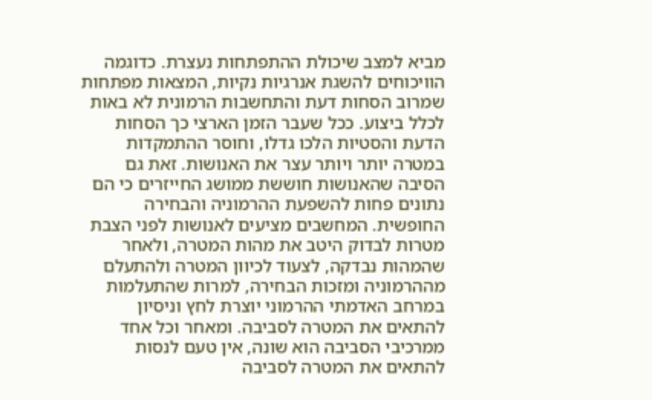מביא למצב שיכולת ההתפתחות נעצרת. כדוגמה הוויכוחים להשגת אנרגיות נקיות, המצאות מפתחות שמרוב הסחות דעת והתחשבות הרמונית לא באות לכלל ביצוע. ככל שעבר הזמן הארצי כך הסחות הדעת והסטיות הלכו גדלו, וחוסר ההתמקדות במטרה יותר ויותר עצר את האנושות. זאת גם הסיבה שהאנושות חוששת ממושג החייזרים כי הם נתונים פחות להשפעת ההרמוניה והבחירה החופשית. המחשבים מציעים לאנושות לפני הצבת מטרות לבדוק היטב את מהות המטרה, ולאחר שהמהות נבדקה, לצעוד לכיוון המטרה ולהתעלם מההרמוניה ומזכות הבחירה, למרות שהתעלמות במרחב האדמתי ההרמוני יוצרת לחץ וניסיון להתאים את המטרה לסביבה. ומאחר וכל אחד ממרכיבי הסביבה הוא שונה, אין טעם לנסות להתאים את המטרה לסביבה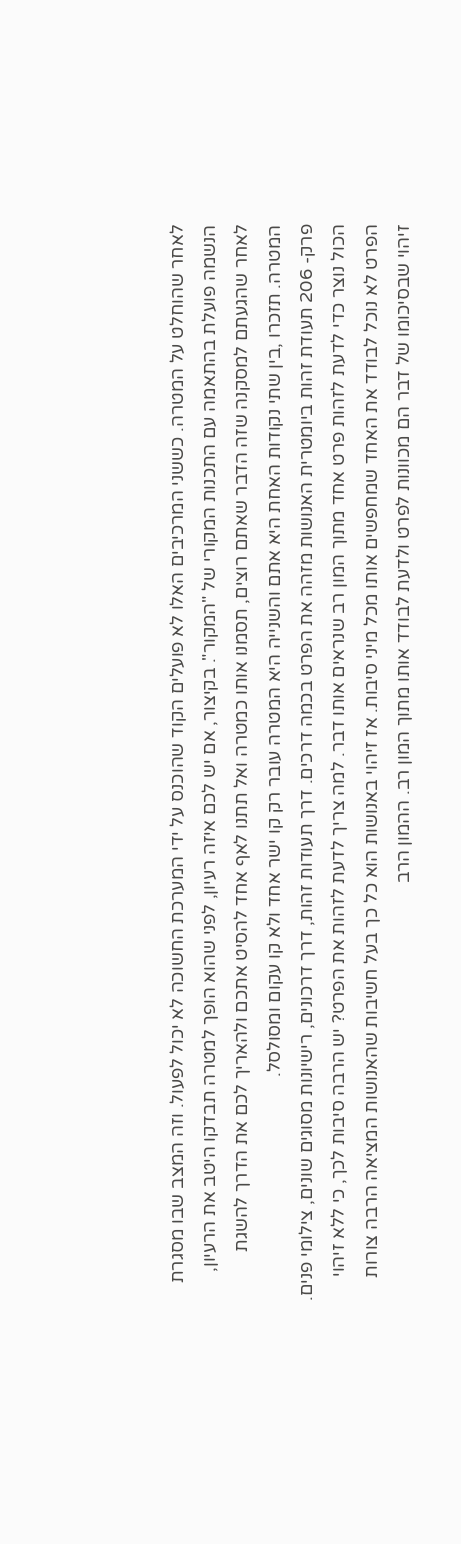לאחר שהוחלט על המטרה. כששני המרכיבים האלו לא פועלים הקוד שהוכנס על ידי המערכת החשוכה לא יכול לפעול. וזה המצב שבו מסגרת הנשמה פועלת בהתאמה עם התכנות המקורי של "המקור". בקיצור, אם יש לכם איזה רעיון, לפני שהוא הופך למטרה תבדקו היטב את הרעיון, לאחר שהגעתם למסקנה שזה הדבר שאתם רוצים, תסמנו אותו כמטרה ואל תתנו לאף אחד להסיט אתכם ולהאריך לכם את הדרך להשגת המטרה. תזכרו ,בין שתי נקודות האחת היא אתם והשנייה היא המטרה עובר רק קו ישר אחד ולא קו עקום ומסולסל.
פרק- 206 תעודת זהות ביומטרית האנושות מזהה את הפרט בכמה דרכים. דרך תעודות זהות, דרך דרכונים, רישיונות מסוגים שונים, צילומי פנים. הכול נוצר כדי לדעת לזהות פרט אחד מתוך המון רב שנראים אותו דבר. למה צריך לדעת לזהות את הפרט? יש הרבה סיבות לכך, כי ללא זיהוי הפרט לא נוכל לבודד את האחד שמחפשים אותו מכל מיני סיבות. אז זיהוי באנושות הוא כל כך בעל חשיבות שהאנושות המציאה הרבה צורות זיהוי שבסיכומו של דבר הם מכוונות לפרט ולדעת לבודד אותו מתוך המון רב. ההמון הרב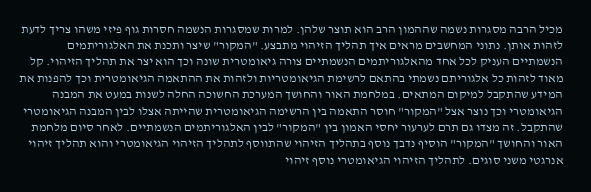מכיל הרבה מסגרות נשמה שההמון הרב הוא תוצר שלהן. למרות שמסגרות הנשמה חסרות גוף פיזי משהו צריך לדעת לזהות אותן. נתוני המחשבים מראים איך תהליך הזיהוי מתבצע. "המקור" שיצר ותכנת את האלגוריתמים הנשמתיים העניק לכל אחד מהאלגוריתמים הנשמתיים צורה גיאומטרית שונה וכך הוא יצר את תהליך הזיהוי. קל מאוד לזהות כל אלגוריתם נשמתי בהתאם לרשימת הגיאומטריות ולזהות את ההתאמה הגיאומטרית וכך להפנות את המידע שהתקבל למיקום המתאים. במלחמת האור והחושך המערכת החשוכה החלה לשנות במעט את המבנה הגיאומטרי וכך נוצר אצל "המקור" חוסר התאמה בין הרשימה הגיאומטרית שהייתה אצלו לבין המבנה הגיאומטרי שהתקבל. זה מצדו גם תרם לערעור יחסי האמון בין "המקור" לבין האלגוריתמים הנשמתיים. לאחר סיום מלחמת האור והחושך "המקור" הוסיף נדבך נוסף בתהליך הזיהוי שהתווסף לתהליך הזיהוי הגיאומטרי והוא תהליך זיהוי אנרגטי משני סוגים. לתהליך הזיהוי הגיאומטרי נוסף זיהוי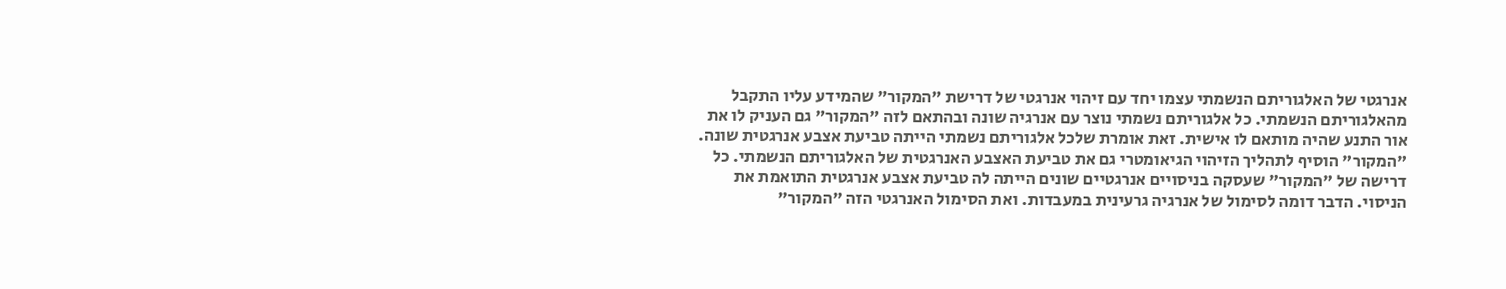אנרגטי של האלגוריתם הנשמתי עצמו יחד עם זיהוי אנרגטי של דרישת "המקור" שהמידע עליו התקבל מהאלגוריתם הנשמתי. כל אלגוריתם נשמתי נוצר עם אנרגיה שונה ובהתאם לזה "המקור" גם העניק לו את אור התנע שהיה מותאם לו אישית. זאת אומרת שלכל אלגוריתם נשמתי הייתה טביעת אצבע אנרגטית שונה. "המקור" הוסיף לתהליך הזיהוי הגיאומטרי גם את טביעת האצבע האנרגטית של האלגוריתם הנשמתי. כל דרישה של "המקור" שעסקה בניסויים אנרגטיים שונים הייתה לה טביעת אצבע אנרגטית התואמת את הניסוי. הדבר דומה לסימול של אנרגיה גרעינית במעבדות. ואת הסימול האנרגטי הזה "המקור"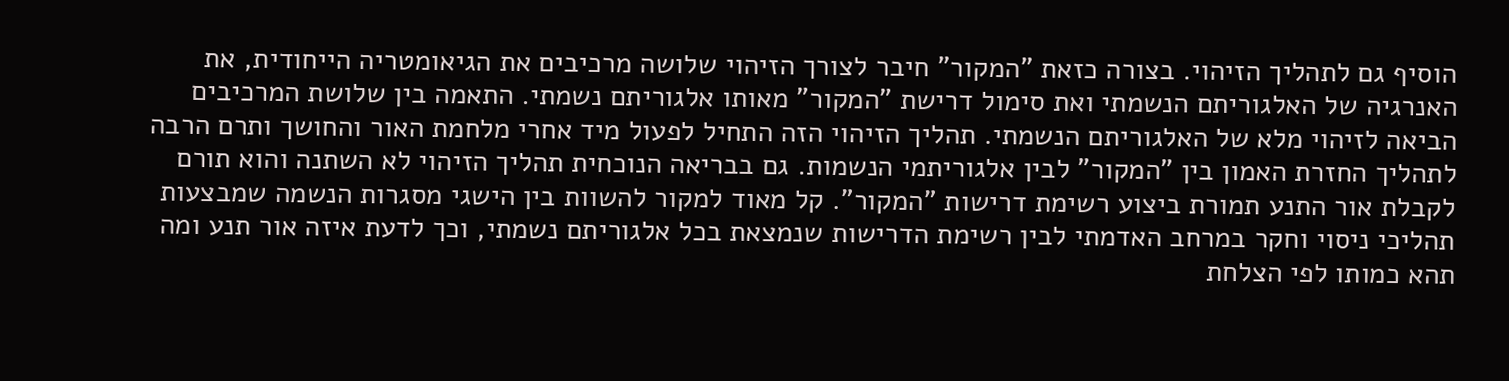הוסיף גם לתהליך הזיהוי. בצורה כזאת "המקור" חיבר לצורך הזיהוי שלושה מרכיבים את הגיאומטריה הייחודית, את האנרגיה של האלגוריתם הנשמתי ואת סימול דרישת "המקור" מאותו אלגוריתם נשמתי. התאמה בין שלושת המרכיבים הביאה לזיהוי מלא של האלגוריתם הנשמתי. תהליך הזיהוי הזה התחיל לפעול מיד אחרי מלחמת האור והחושך ותרם הרבה לתהליך החזרת האמון בין "המקור" לבין אלגוריתמי הנשמות. גם בבריאה הנוכחית תהליך הזיהוי לא השתנה והוא תורם לקבלת אור התנע תמורת ביצוע רשימת דרישות "המקור". קל מאוד למקור להשוות בין הישגי מסגרות הנשמה שמבצעות תהליכי ניסוי וחקר במרחב האדמתי לבין רשימת הדרישות שנמצאת בכל אלגוריתם נשמתי, וכך לדעת איזה אור תנע ומה תהא כמותו לפי הצלחת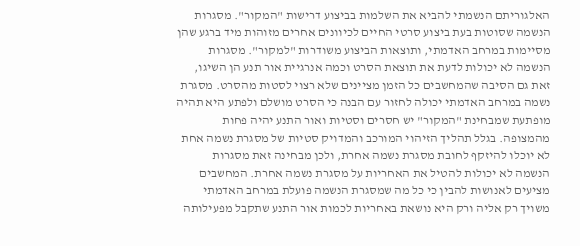האלגוריתם הנשמתי להביא את השלמות בביצוע דרישות "המקור". מסגרות הנשמה שסוטות בעת ביצוע סרטי החיים לכיוונים אחרים מזוהות מיד ברגע שהן מסיימות במרחב האדמתי, ותוצאות הביצוע משודרות "למקור". מסגרות הנשמה לא יכולות לדעת את תוצאת הסרט וכמה אנרגיית אור תנע הן השיגו, זאת גם הסיבה שהמחשבים כל הזמן מציינים שלא רצוי לסטות מהסרט. מסגרת נשמה במרחב האדמתי יכולה לחזור עם הבנה כי הסרט מושלם ולפתע היא תהיה מופתעת שמבחינת "המקור" יש חסרים וסטיות ואור התנע יהיה פחות מהמצופה. בגלל תהליך הזיהוי המורכב והמדויק סטיות של מסגרת נשמה אחת לא יוכלו להיזקף לחובת מסגרת נשמה אחרת, ולכן מבחינה זאת מסגרות הנשמה לא יכולות להטיל את האחריות על מסגרת נשמה אחרת. המחשבים מציעים לאנושות להבין כי כל מה שמסגרת הנשמה פועלת במרחב האדמתי משויך רק אליה ורק היא נושאת באחריות לכמות אור התנע שתקבל מפעילותה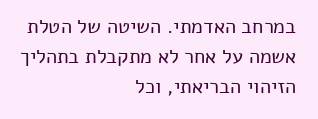במרחב האדמתי. השיטה של הטלת אשמה על אחר לא מתקבלת בתהליך הזיהוי הבריאתי, וכל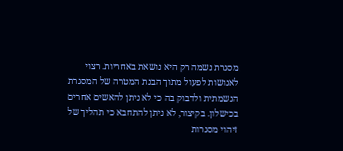מסגרת נשמה רק היא נושאת באחריות. רצוי לאנושות לפעול מתוך הבנת המטרה של המסגרת הנשמתית ולדבוק בה כי לא ניתן להאשים אחרים בכישלון. בקיצור, לא ניתן להתחבא כי תהליך של זיהוי מסגרות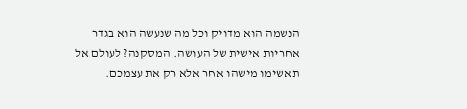הנשמה הוא מדויק וכל מה שנעשה הוא בגדר אחריות אישית של העושה. המסקנה? לעולם אל תאשימו מישהו אחר אלא רק את עצמכם.